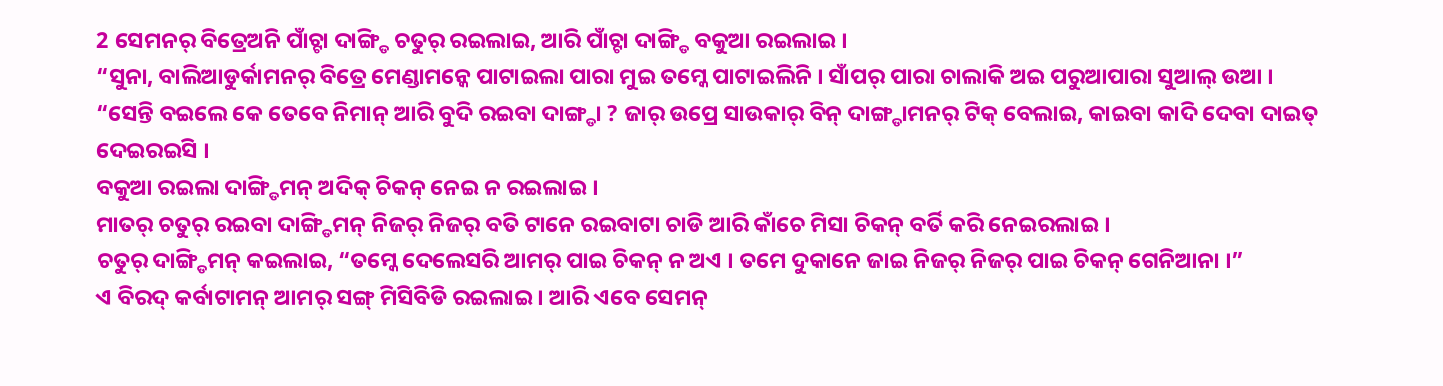2 ସେମନର୍ ବିତ୍ରେଅନି ପାଁଚ୍ଟା ଦାଙ୍ଗ୍ଡି ଚତୁର୍ ରଇଲାଇ, ଆରି ପାଁଚ୍ଟା ଦାଙ୍ଗ୍ଡି ବକୁଆ ରଇଲାଇ ।
“ସୁନା, ବାଲିଆଡୁର୍କାମନର୍ ବିତ୍ରେ ମେଣ୍ଡାମନ୍କେ ପାଟାଇଲା ପାରା ମୁଇ ତମ୍କେ ପାଟାଇଲିନି । ସାଁପର୍ ପାରା ଚାଲାକି ଅଇ ପରୁଆପାରା ସୁଆଲ୍ ଉଆ ।
“ସେନ୍ତି ବଇଲେ କେ ତେବେ ନିମାନ୍ ଆରି ବୁଦି ରଇବା ଦାଙ୍ଗ୍ଡା ? ଜାର୍ ଉପ୍ରେ ସାଉକାର୍ ବିନ୍ ଦାଙ୍ଗ୍ଡାମନର୍ ଟିକ୍ ବେଲାଇ, କାଇବା କାଦି ଦେବା ଦାଇତ୍ ଦେଇରଇସି ।
ବକୁଆ ରଇଲା ଦାଙ୍ଗ୍ଡିମନ୍ ଅଦିକ୍ ଚିକନ୍ ନେଇ ନ ରଇଲାଇ ।
ମାତର୍ ଚତୁର୍ ରଇବା ଦାଙ୍ଗ୍ଡିମନ୍ ନିଜର୍ ନିଜର୍ ବତି ଟାନେ ରଇବାଟା ଚାଡି ଆରି କାଁଚେ ମିସା ଚିକନ୍ ବର୍ତି କରି ନେଇରଲାଇ ।
ଚତୁର୍ ଦାଙ୍ଗ୍ଡିମନ୍ କଇଲାଇ, “ତମ୍କେ ଦେଲେସରି ଆମର୍ ପାଇ ଚିକନ୍ ନ ଅଏ । ତମେ ଦୁକାନେ ଜାଇ ନିଜର୍ ନିଜର୍ ପାଇ ଚିକନ୍ ଗେନିଆନା ।”
ଏ ବିରଦ୍ କର୍ବାଟାମନ୍ ଆମର୍ ସଙ୍ଗ୍ ମିସିବିଡି ରଇଲାଇ । ଆରି ଏବେ ସେମନ୍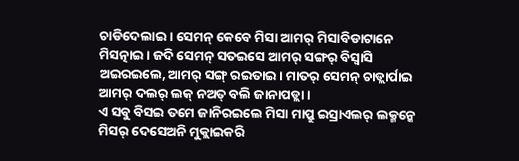ଚାଡିଦେଲାଇ । ସେମନ୍ କେବେ ମିସା ଆମର୍ ମିସାବିଡାଟାନେ ମିସତ୍ନାଇ । ଜଦି ସେମନ୍ ସତଇସେ ଆମର୍ ସଙ୍ଗର୍ ବିସ୍ବାସି ଅଇରଇଲେ, ଆମର୍ ସଙ୍ଗ୍ ରଇତାଇ । ମାତର୍ ସେମନ୍ ଚାଡ୍ଲାର୍ପାଇ ଆମର୍ ଦଲର୍ ଲକ୍ ନଅତ୍ ବଲି ଜାନାପଡ୍ଲା ।
ଏ ସବୁ ବିସଇ ତମେ ଜାନିରଇଲେ ମିସା ମାପ୍ରୁ ଇସ୍ରାଏଲର୍ ଲକ୍ମନ୍କେ ମିସର୍ ଦେସେଅନି ମୁକ୍ଲାଇକରି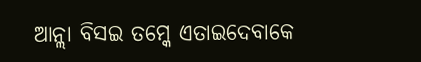ଆନ୍ଲା ବିସଇ ତମ୍କେ ଏତାଇଦେବାକେ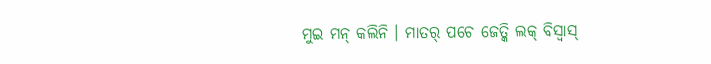ମୁଇ ମନ୍ କଲିନି । ମାତର୍ ପଚେ ଜେତ୍କି ଲକ୍ ବିସ୍ବାସ୍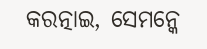କରତ୍ନାଇ, ସେମନ୍କେ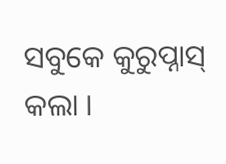ସବୁକେ କୁରୁପ୍ନାସ୍ କଲା ।